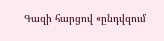Գազի հարցով «ընդվզում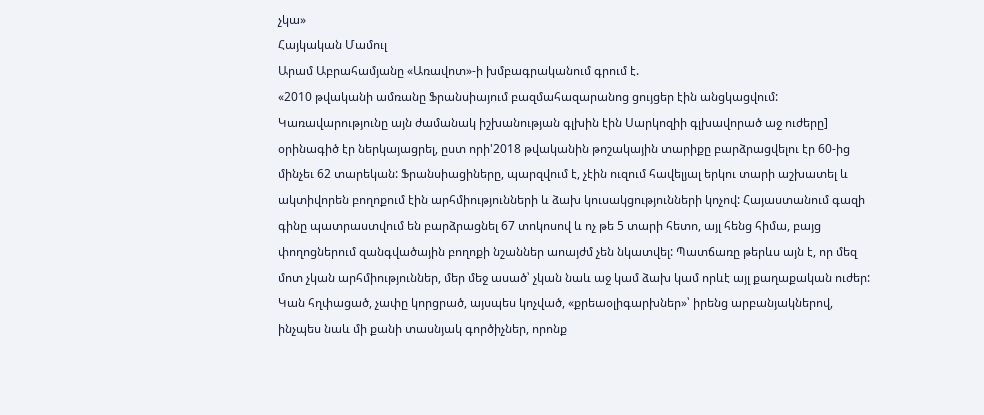չկա»
Հայկական Մամուլ
Արամ Աբրահամյանը «Առավոտ»-ի խմբագրականում գրում է.
«2010 թվականի ամռանը Ֆրանսիայում բազմահազարանոց ցույցեր էին անցկացվում: Կառավարությունը այն ժամանակ իշխանության գլխին էին Սարկոզիի գլխավորած աջ ուժերը] օրինագիծ էր ներկայացրել, ըստ որի'2018 թվականին թոշակային տարիքը բարձրացվելու էր 60-ից մինչեւ 62 տարեկան: Ֆրանսիացիները, պարզվում է, չէին ուզում հավելյալ երկու տարի աշխատել և ակտիվորեն բողոքում էին արհմիությունների և ձախ կուսակցությունների կոչով: Հայաստանում գազի գինը պատրաստվում են բարձրացնել 67 տոկոսով և ոչ թե 5 տարի հետո, այլ հենց հիմա, բայց փողոցներում զանգվածային բողոքի նշաններ աոայժմ չեն նկատվել: Պատճառը թերևս այն է, որ մեզ մոտ չկան արհմիություններ, մեր մեջ ասած՝ չկան նաև աջ կամ ձախ կամ որևէ այլ քաղաքական ուժեր: Կան հղփացած, չափը կորցրած, այսպես կոչված, «քրեաօլիգարխներ»՝ իրենց արբանյակներով, ինչպես նաև մի քանի տասնյակ գործիչներ, որոնք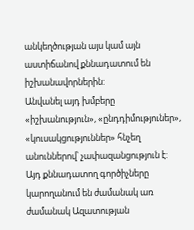անկեղծության այս կամ այն աստիճանով քննադատում են իշխանավորներին:
Անվանել այդ խմբերը «իշխանություն», «ընդդիմություներ», «կուսակցություններ» հնչեղ անուններով՝ չափազանցություն է: Այդ քննադատող գործիչները կարողանում են ժամանակ առ ժամանակ Ազատության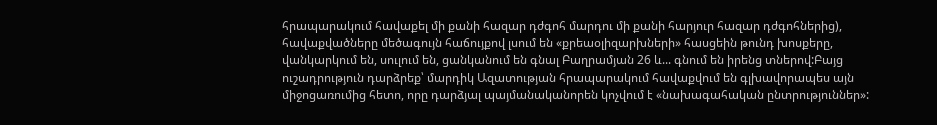հրապարակում հավաքել մի քանի հազար դժգոհ մարդու մի քանի հարյուր հազար դժգոհներից), հավաքվածները մեծագույն հաճույքով լսում են «քրեաօլիզարխների» հասցեին թունդ խոսքերը, վանկարկում են, սուլում են, ցանկանում են գնալ Բաղրամյան 26 և... գնում են իրենց տներով:Բայց ուշադրություն դարձրեք՝ մարդիկ Ազատության հրապարակում հավաքվում են գլխավորապես այն միջոցառումից հետո, որը դարձյալ պայմանականորեն կոչվում է «նախագահական ընտրություններ»: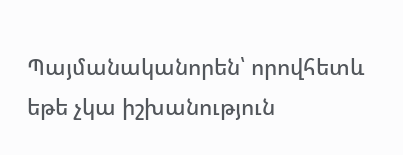Պայմանականորեն՝ որովհետև եթե չկա իշխանություն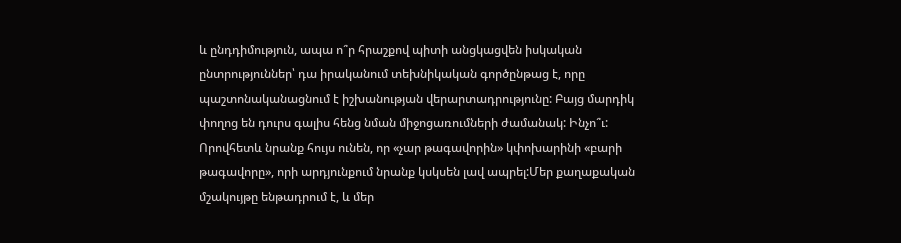և ընդդիմություն, ապա ո՞ր հրաշքով պիտի անցկացվեն իսկական ընտրություններ՝ դա իրականում տեխնիկական գործընթաց է, որը պաշտոնականացնում է իշխանության վերարտադրությունը: Բայց մարդիկ փողոց են դուրս գալիս հենց նման միջոցառումների ժամանակ: Ինչո՞ւ: Որովհետև նրանք հույս ունեն, որ «չար թագավորին» կփոխարինի «բարի թագավորը», որի արդյունքում նրանք կսկսեն լավ ապրել:Մեր քաղաքական մշակույթը ենթադրում է, և մեր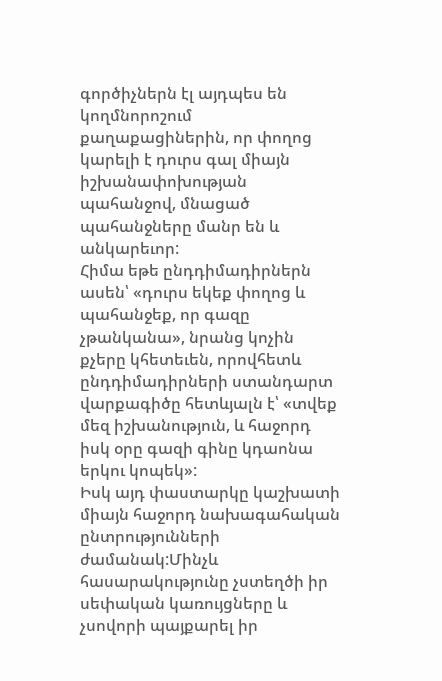գործիչներն էլ այդպես են կողմնորոշում քաղաքացիներին, որ փողոց կարելի է դուրս գալ միայն իշխանափոխության պահանջով, մնացած պահանջները մանր են և անկարեւոր:
Հիմա եթե ընդդիմադիրներն ասեն՝ «դուրս եկեք փողոց և պահանջեք, որ գազը չթանկանա», նրանց կոչին քչերը կհետեւեն, որովհետև ընդդիմադիրների ստանդարտ վարքագիծը հետևյալն է՝ «տվեք մեզ իշխանություն, և հաջորդ իսկ օրը գազի գինը կդաոնա երկու կոպեկ»:
Իսկ այդ փաստարկը կաշխատի միայն հաջորդ նախագահական ընտրությունների ժամանակ:Մինչև հասարակությունը չստեղծի իր սեփական կառույցները և չսովորի պայքարել իր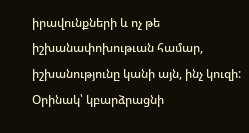իրավունքների և ոչ թե իշխանափոխութւան համար, իշխանությունը կանի այն, ինչ կուզի: Օրինակ՝ կբարձրացնի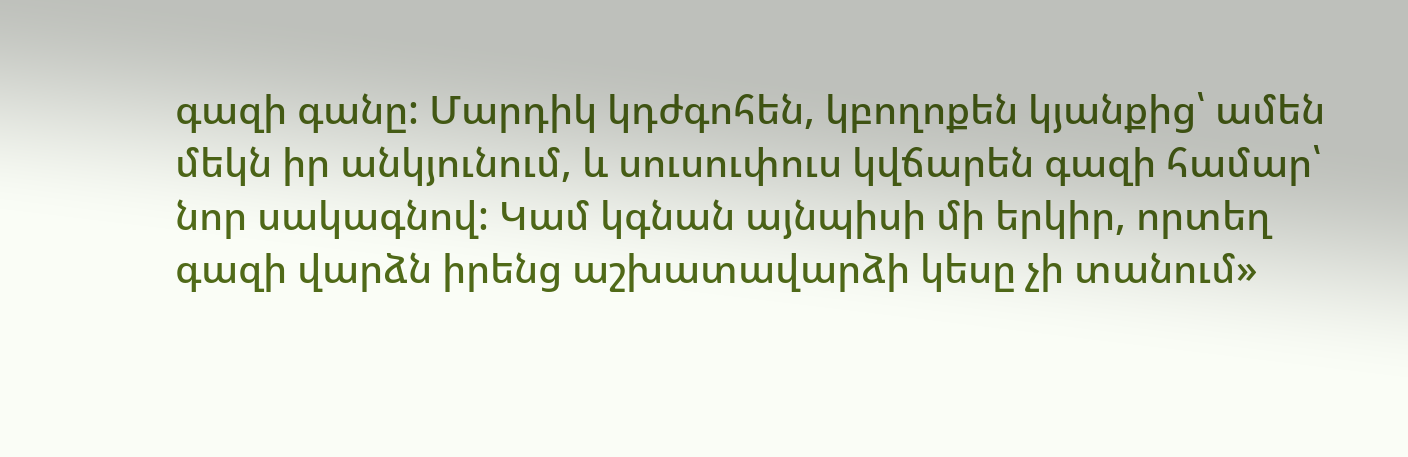գազի գանը: Մարդիկ կդժգոհեն, կբողոքեն կյանքից՝ ամեն մեկն իր անկյունում, և սուսուփուս կվճարեն գազի համար՝ նոր սակագնով: Կամ կգնան այնպիսի մի երկիր, որտեղ գազի վարձն իրենց աշխատավարձի կեսը չի տանում»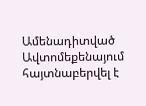Ամենադիտված
Ավտոմեքենայում հայտնաբերվել է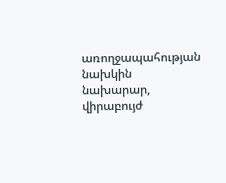առողջապահության նախկին նախարար, վիրաբույժ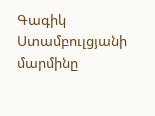Գագիկ Ստամբուլցյանի մարմինը